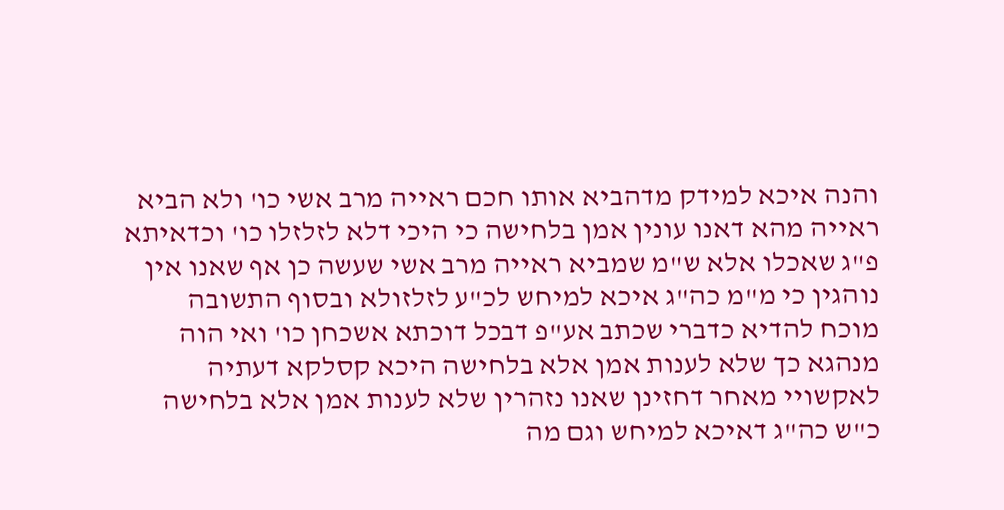והנה איכא למידק מדהביא אותו חכם ראייה מרב אשי כו' ולא הביא ראייה מהא דאנו עונין אמן בלחישה כי היכי דלא לזלזלו כו' וכדאיתא פ"ג שאכלו אלא ש"מ שמביא ראייה מרב אשי שעשה כן אף שאנו אין נוהגין כי מ"מ כה"ג איכא למיחש לכ"ע לזלזולא ובסוף התשובה מוכח להדיא כדברי שכתב אע"פ דבכל דוכתא אשכחן כו' ואי הוה מנהגא כך שלא לענות אמן אלא בלחישה היכא קסלקא דעתיה לאקשויי מאחר דחזינן שאנו נזהרין שלא לענות אמן אלא בלחישה כ"ש כה"ג דאיכא למיחש וגם מה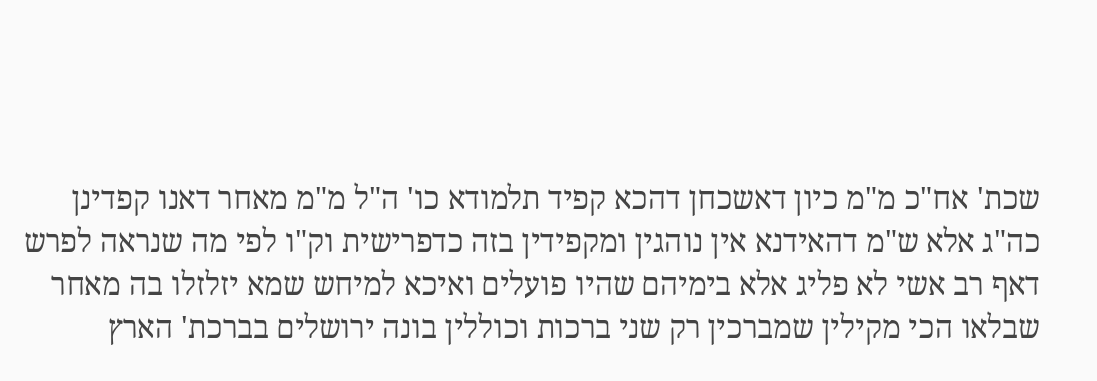שכת' אח"כ מ"מ כיון דאשכחן דהכא קפיד תלמודא כו' ה"ל מ"מ מאחר דאנו קפדינן כה"ג אלא ש"מ דהאידנא אין נוהגין ומקפידין בזה כדפרישית וק"ו לפי מה שנראה לפרש דאף רב אשי לא פליג אלא בימיהם שהיו פועלים ואיכא למיחש שמא יזלזלו בה מאחר שבלאו הכי מקילין שמברכין רק שני ברכות וכוללין בונה ירושלים בברכת' הארץ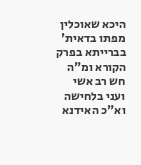היכא שאוכלין מפתו בדאית' בברייתא בפרק הקורא ומ"ה חש רב אשי ועני בלחישה וא"כ האידנא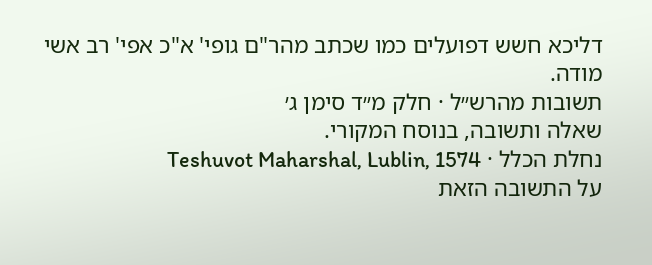דליכא חשש דפועלים כמו שכתב מהר"ם גופי' א"כ אפי' רב אשי מודה.
תשובות מהרש״ל · חלק מ״ד סימן ג׳
שאלה ותשובה, בנוסח המקורי.
נחלת הכלל · Teshuvot Maharshal, Lublin, 1574
על התשובה הזאת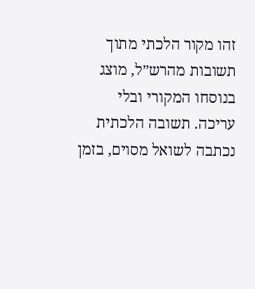זהו מקור הלכתי מתוך תשובות מהרש״ל, מוצג בנוסחו המקורי ובלי עריכה. תשובה הלכתית נכתבה לשואל מסוים, בזמן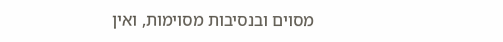מסוים ובנסיבות מסוימות, ואין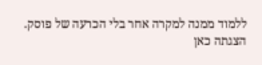ללמוד ממנה למקרה אחר בלי הכרעה של פוסק. הצגתה כאן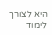היא לצורך לימוד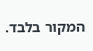המקור בלבד.